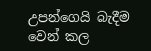උපන්ගෙයි බැදීම වෙන් කල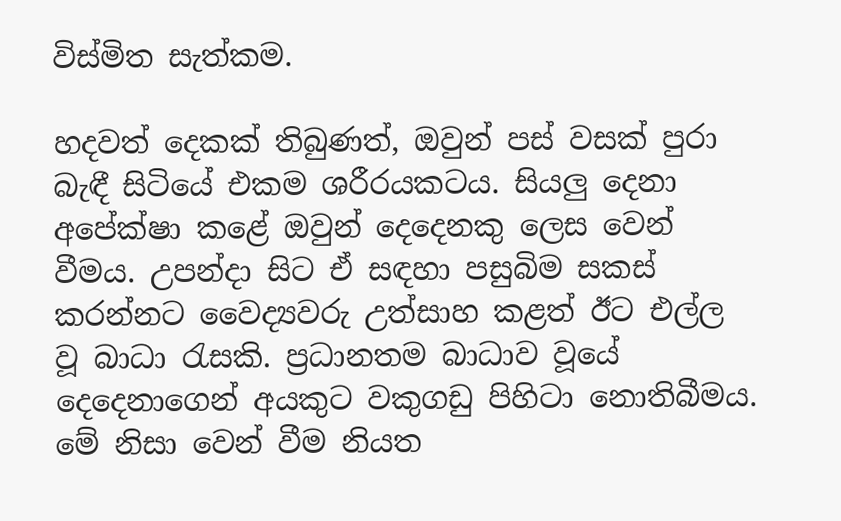විස්මිත සැත්කම.

හදවත් දෙකක් තිබුණත්, ඔවුන් පස් වසක් පුරා බැඳී සිටියේ එකම ශරීරයකටය. සියලු දෙනා අපේක්ෂා කළේ ඔවුන් දෙදෙනකු ලෙස වෙන් වීමය. උපන්දා සිට ඒ සඳහා පසුබිම සකස් කරන්නට වෛද්‍යවරු උත්සාහ කළත් ඊට එල්ල වූ බාධා රැසකි. ප්‍රධානතම බාධාව වූයේ දෙදෙනාගෙන් අයකුට වකුගඩු පිහිටා නොතිබීමය. මේ නිසා වෙන් වීම නියත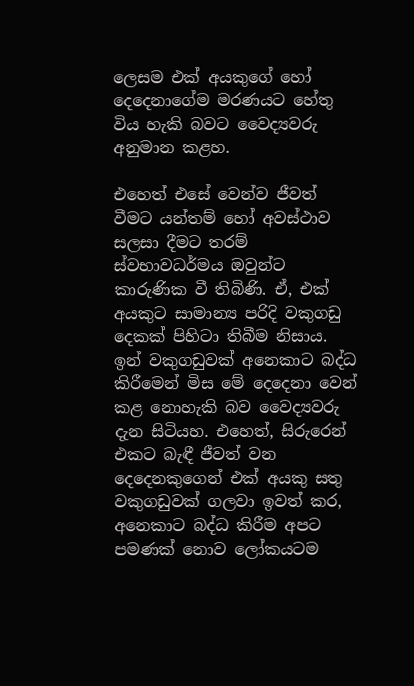ලෙසම එක් අයකුගේ හෝ දෙදෙනාගේම මරණයට හේතු විය හැකි බවට වෛද්‍යවරු අනුමාන කළහ.

එහෙත් එසේ වෙන්ව ජීවත් වීමට යන්තම් හෝ අවස්ථාව සලසා දීමට තරම් ස්වභාවධර්මය ඔවුන්ට කාරුණික වී තිබිණි. ඒ, එක් අයකුට සාමාන්‍ය පරිදි වකුගඩු දෙකක් පිහිටා තිබීම නිසාය. ඉන් වකුගඩුවක් අනෙකාට බද්ධ කිරීමෙන් මිස මේ දෙදෙනා වෙන් කළ නොහැකි බව වෛද්‍යවරු දැන සිටියහ. එහෙත්, සිරුරෙන් එකට බැඳී ජීවත් වන දෙදෙනකුගෙන් එක් අයකු සතු වකුගඩුවක් ගලවා ඉවත් කර, අනෙකාට බද්ධ කිරීම අපට පමණක් නොව ලෝකයටම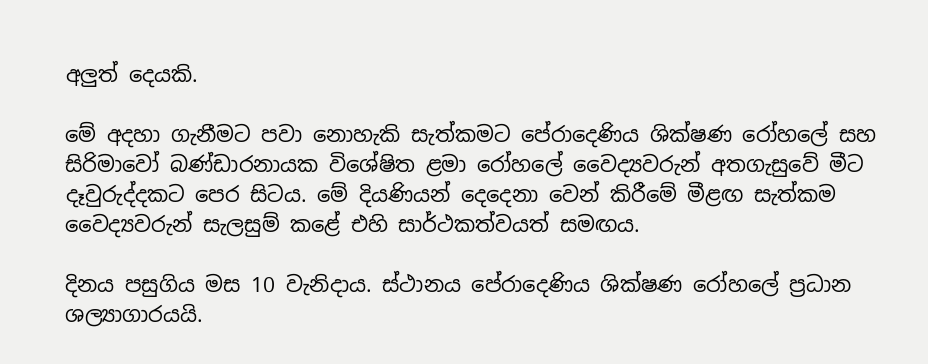අලුත් දෙයකි.

මේ අදහා ගැනීමට පවා නොහැකි සැත්කමට පේරාදෙණිය ශික්ෂණ රෝහලේ සහ සිරිමාවෝ බණ්ඩාරනායක විශේෂිත ළමා රෝහලේ වෛද්‍යවරුන් අතගැසුවේ මීට දෑවුරුද්දකට පෙර සිටය. මේ දියණියන් දෙදෙනා වෙන් කිරීමේ මීළඟ සැත්කම වෛද්‍යවරුන් සැලසුම් කළේ එහි සාර්ථකත්වයත් සමඟය.

දිනය පසුගිය මස 10 වැනිදාය. ස්ථානය පේරාදෙණිය ශික්ෂණ රෝහලේ ප්‍රධාන ශල්‍යාගාරයයි.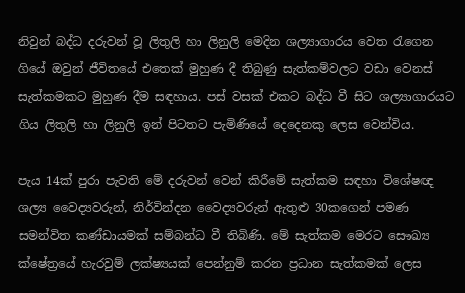නිවුන් බද්ධ දරුවන් වූ ලිතුලි හා ලිනුලි මෙදින ශල්‍යාගාරය වෙත රැගෙන ගියේ ඔවුන් ජීවිතයේ එතෙක් මුහුණ දී තිබුණු සැත්කම්වලට වඩා වෙනස් සැත්කමකට මුහුණ දීම සඳහාය. පස් වසක් එකට බද්ධ වී සිට ශල්‍යාගාරයට ගිය ලිතුලි හා ‌ලිනුලි ඉන් පිටතට පැමිණියේ දෙදෙනකු ලෙස වෙන්විය.

පැය 14ක් පුරා පැවති මේ දරුවන් වෙන් කිරීමේ සැත්කම සඳහා විශේෂඥ ශල්‍ය වෛද්‍යවරුන්, නිර්වින්දන වෛද්‍යවරුන් ඇතුළු 30කගෙන් පමණ සමන්විත කණ්ඩායමක් සම්බන්ධ වී තිබිණි. මේ සැත්කම මෙරට සෞඛ්‍ය ක්ෂේත්‍රයේ හැරවුම් ලක්ෂ්‍යයක් පෙන්නුම් කරන ප්‍රධාන සැත්කමක් ලෙස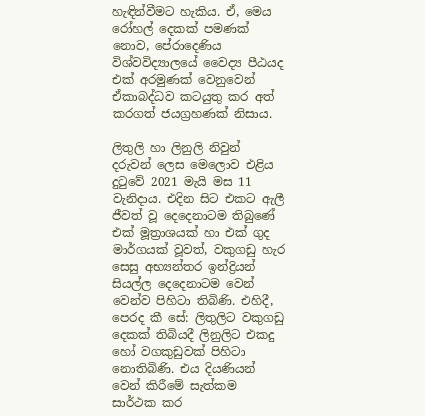හැඳින්වීමට හැකිය. ඒ, මෙය රෝහල් දෙකක් පමණක් නොව, පේරාදෙණිය විශ්වවිද්‍යාලයේ වෛද්‍ය පීඨයද එක් අරමුණක් වෙනුවෙන් ඒකාබද්ධව කටයුතු කර අත් කරගත් ජයග්‍රහණක් නිසාය.

ලිතුලි හා ලිනුලි නිවුන් දරුවන් ලෙස මෙලොව එළිය දුටුවේ 2021 මැයි මස 11 වැනිදාය. එදින සිට එකට ඇලී ජීවත් වූ දෙදෙනාටම තිබුණේ එක් මූත්‍රාශයක් හා එක් ගුද මාර්ගයක් වූවත්, වකුගඩු හැර සෙසු අභ්‍යන්තර ඉන්ද්‍රියන් සියල්ල දෙදෙනාටම වෙන් වෙන්ව පිහිටා තිබිණි. එහිදී, පෙරද කී සේ: ලිතුලිට වකුගඩු දෙකක් තිබියදී ලිනුලිට එකදු හෝ වගකුඩුවක් පිහිටා නොතිබිණි. එය දියණියන් වෙන් කිරීමේ සැත්කම සාර්ථක කර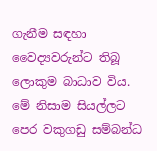ගැනීම සඳහා වෛද්‍යවරුන්ට තිබූ ලොකුම බාධාව විය. මේ නිසාම සියල්ලට පෙර වකුගඩු සම්බන්ධ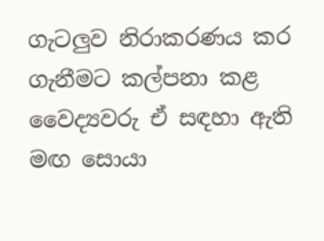ගැටලුව නිරාකරණය කර ගැනීමට කල්පනා කළ වෛද්‍යවරු ඒ සඳහා ඇති මඟ සොයා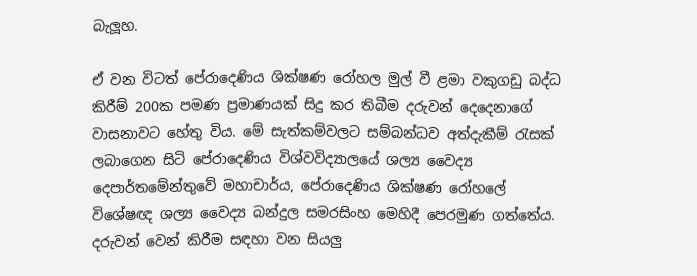බැලූහ.

ඒ වන විටත් පේරාදෙණිය ශික්ෂණ රෝහල මුල් වී ළමා වකුගඩු බද්ධ කිරීම් 200ක පමණ ප්‍රමාණයක් සිදු කර තිබීම දරුවන් දෙදෙනාගේ වාසනාවට හේතු විය. මේ සැත්කම්වලට සම්බන්ධව අත්දැකීම් රැසක් ලබාගෙන සිටි පේරාදෙණිය විශ්වවිද්‍යාලයේ ශල්‍ය වෛද්‍ය දෙපාර්තමේන්තුවේ මහාචාර්ය, පේරාදෙණිය ශික්ෂණ රෝහලේ විශේෂඥ ශල්‍ය වෛද්‍ය බන්දුල සමරසිංහ මෙහිදී පෙරමුණ ගත්තේය. දරුවන් වෙන් කිරීම සඳහා වන සියලු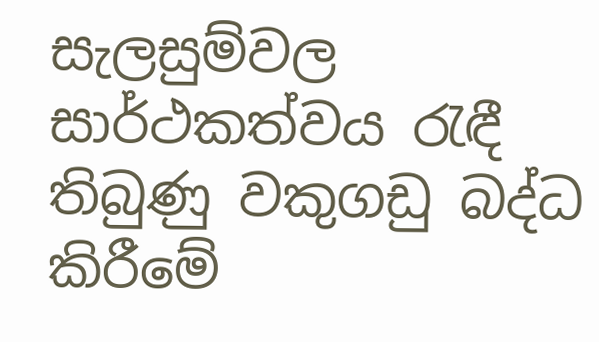සැලසුම්වල සාර්ථකත්වය රැඳී තිබුණු වකුගඩු බද්ධ කිරීමේ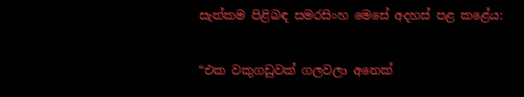සැත්කම පිළිබඳ සමරසිංහ මෙසේ අදහස් පළ කළේය:

“එක වකුගඩුවක් ගලවලා අනෙක්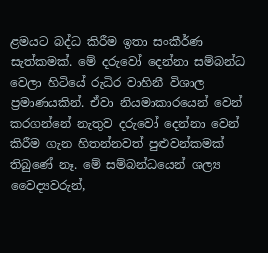ළමයට බද්ධ කිරීම ඉතා සංකීර්ණ සැත්කමක්. මේ දරුවෝ දෙන්නා සම්බන්ධ වෙලා හිටියේ රුධිර වාහිනී විශාල ප්‍රමාණයකින්. ඒවා නියමාකාරයෙන් වෙන් කරගන්නේ නැතුව දරුවෝ දෙන්නා වෙන් කිරීම ගැන හිතන්නවත් පුළුවන්කමක් තිබුණේ නෑ. මේ සම්බන්ධයෙන් ශල්‍ය වෛද්‍යවරුන්,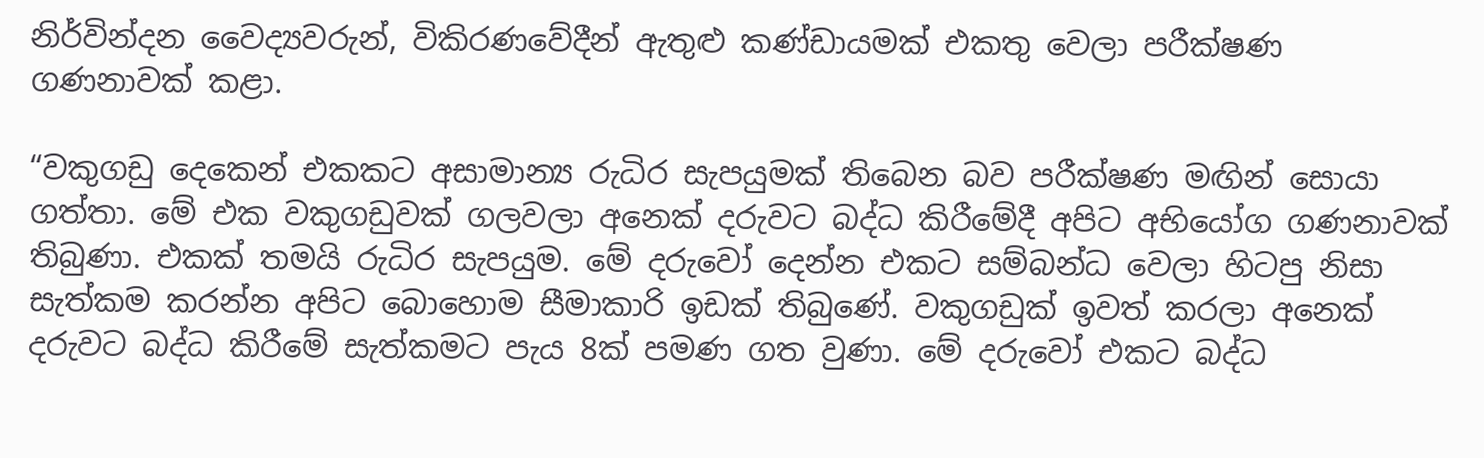නිර්වින්දන වෛද්‍යවරුන්, විකිරණවේදීන් ඇතුළු කණ්ඩායමක් එකතු වෙලා පරීක්ෂණ ගණනාවක් කළා.

“වකුගඩු දෙකෙන් එකකට අසාමාන්‍ය රුධිර සැපයුමක් තිබෙන බව පරීක්ෂණ මඟින් සොයා ගත්තා. මේ එක වකුගඩුවක් ගලවලා අනෙක් දරුවට බද්ධ කිරීමේදී අපි‌ට අභියෝග ගණනාවක් තිබුණා. එකක් තමයි රුධිර සැපයුම. මේ දරුවෝ දෙන්න එකට සම්බන්ධ වෙලා හිටපු නිසා සැත්කම කරන්න අපිට බොහොම සීමාකාරි ඉඩක් තිබුණේ. වකුගඩුක් ඉවත් කරලා අනෙක් දරුවට බද්ධ කිරීමේ සැත්කමට පැය 8ක් පමණ ගත වුණා. මේ දරුවෝ එකට බද්ධ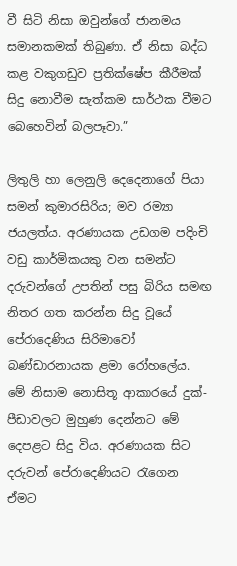වී සිටි නිසා ඔවුන්ගේ ජානමය සමානකමක් තිබුණා. ඒ නිසා බද්ධ කළ වකුගඩුව ප්‍රතික්ෂේප කීරීමක් සිදු නොවීම සැත්කම සාර්ථක වීමට බෙහෙවින් බලපෑවා.”

ලිතුලි හා ලෙනුලි දෙදෙනාගේ පියා සමන් කුමාරසිරිය; මව රම්‍යා ජයලත්ය. අරණායක උඩගම පදිංචි වඩු කාර්මිකයකු වන සමන්ට දරුවන්ගේ උපතින් පසු බිරිය සමඟ නිතර ගත කරන්න සිදු වූයේ පේරාදෙණිය සිරිමාවෝ බණ්ඩාරනායක ළමා රෝහලේය. මේ නිසාම නොසිතූ ආකාරයේ දුක්-පීඩාවලට මුහුණ දෙන්නට මේ දෙපළට සිදු විය. අරණායක සිට දරුවන් පේරාදෙණියට රැගෙන ඒමට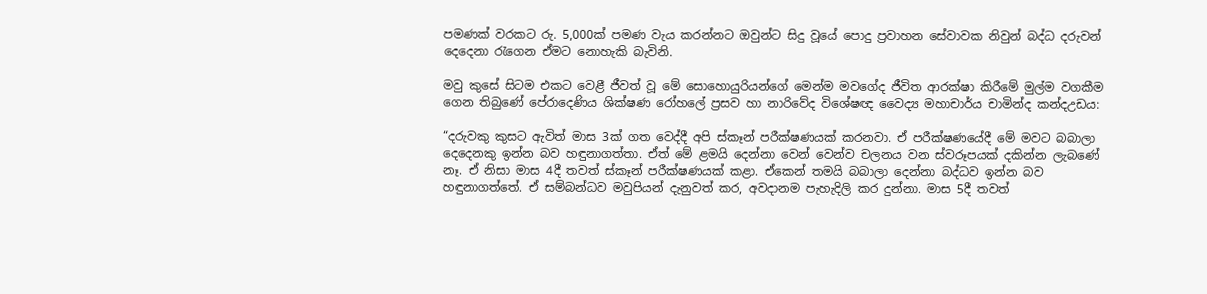පමණක් වරකට රු. 5,000ක් පමණ වැය කරන්නට ඔවුන්ට සිදු වූයේ පොදු ප්‍රවාහන සේවාවක නිවුන් බද්ධ දරුවන් දෙදෙනා රැගෙන ඒමට නොහැකි බැවිනි.

මවු කුසේ සිටම එකට වෙළී ජීවත් වූ මේ සොහොයුරියන්ගේ මෙන්ම මවගේද ජීවිත ආරක්ෂා කිරීමේ මුල්ම වගකීම ගෙන තිබුණේ පේරාදෙණිය ශික්ෂණ රෝහලේ ප්‍රසව හා නාරිවේද විශේෂඥ වෛද්‍ය මහාචාර්ය චාමින්ද කන්දඋඩය:

“දරුවකු කුසට ඇවිත් මාස 3ක් ගත වෙද්දී අපි ස්කෑන් පරීක්ෂණයක් කරනවා. ඒ පරීක්ෂණයේදී මේ මවට බබාලා දෙදෙනකු ඉන්න බව හඳුනාගත්තා. ඒත් මේ ළමයි දෙන්නා වෙන් වෙන්ව චලනය වන ස්වරූපයක් දකින්න ලැබණේ නෑ. ඒ නිසා මාස 4දී තවත් ස්කෑන් පරීක්ෂණයක් කළා. ඒකෙන් තමයි බබාලා දෙන්නා බද්ධව ඉන්න බව හඳුනාගත්තේ. ඒ සම්බන්ධව මවුපියන් දැනුවත් කර, අවදානම පැහැදිලි කර දුන්නා. මාස 5දී තවත්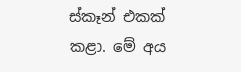ස්කෑන් එකක් කළා. මේ අය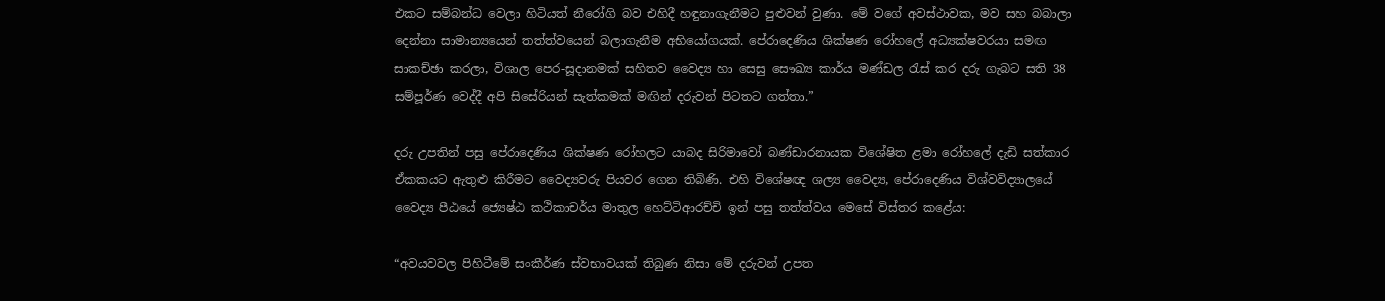එකට සම්බන්ධ වෙලා හිටියත් නීරෝගි බව එහිදී හඳුනාගැනීමට පුළුවන් වුණා. මේ වගේ අවස්ථාවක, මව සහ බබාලා දෙන්නා සාමාන්‍යයෙන් තත්ත්වයෙන් බලාගැනීම අභියෝගයක්. පේරාදෙණිය ශික්ෂණ රෝහලේ අධ්‍යක්ෂවරයා සමඟ සාකච්ඡා කරලා, විශාල පෙර-සූදානමක් සහිතව වෛද්‍ය හා සෙසු සෞඛ්‍ය කාර්ය මණ්ඩල රැස් කර දරු ගැබට සති 38 සම්පූර්ණ වෙද්දී අපි සිසේරියන් සැත්කමක් මඟින් දරුවන් පිටතට ගත්තා.”

දරු උපතින් පසු පේරාදෙණිය ශික්ෂණ රෝහලට යාබද සිරිමාවෝ බණ්ඩාරනායක විශේෂිත ළමා රෝහලේ දැඩි සත්කාර ඒකකයට ඇතුළු කිරීමට වෛද්‍යවරු පියවර ගෙන තිබිණි. එහි විශේෂඥ ශල්‍ය වෛද්‍ය, පේරාදෙණිය විශ්වවිද්‍යාලයේ වෛද්‍ය පීඨයේ ජ්‍යෙෂ්ඨ කථිකාචර්ය මාතුල හෙට්ටිආරච්චි ඉන් පසු තත්ත්වය මෙසේ විස්තර කළේය:

“අවයවවල පිහිටීමේ සංකීර්ණ ස්වභාවයක් තිබුණ නිසා මේ දරුවන් උපත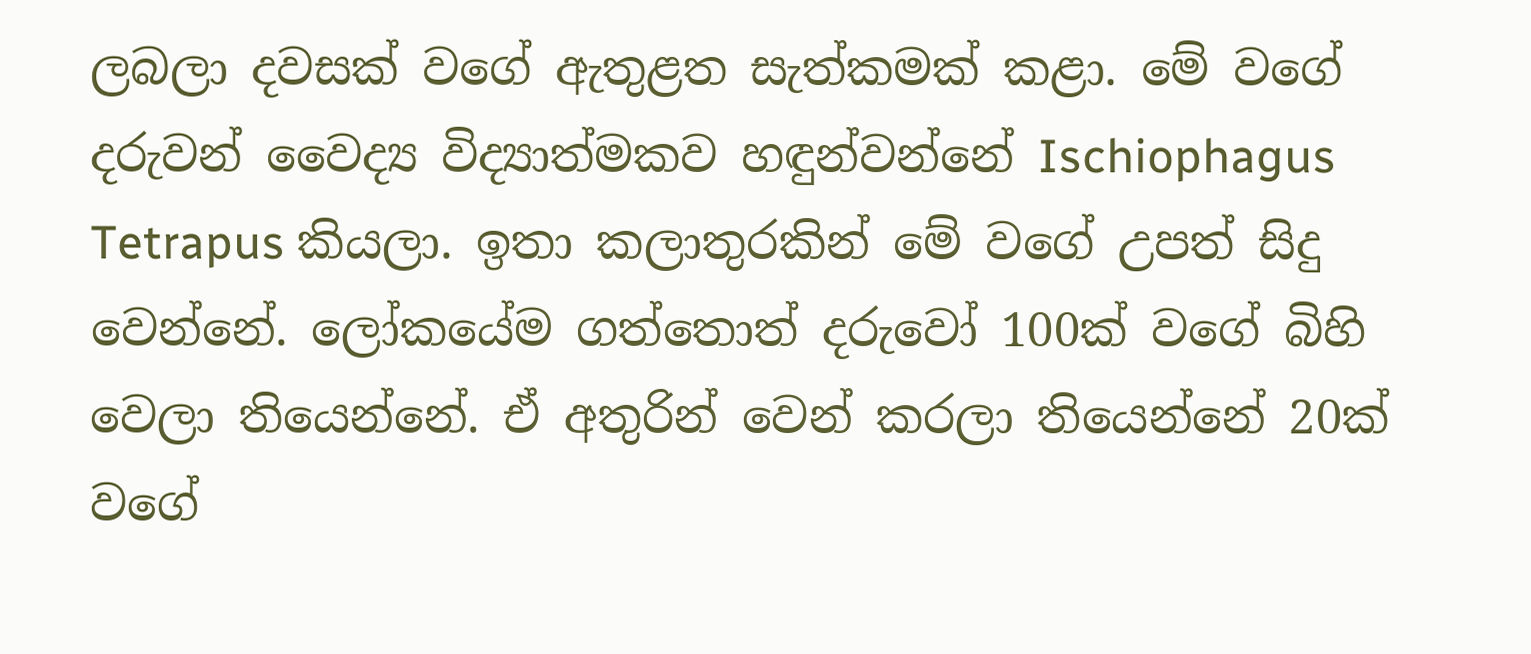ලබලා දවසක් වගේ ඇතුළත සැත්කමක් කළා. මේ වගේ දරුවන් වෛද්‍ය විද්‍යාත්මකව හඳුන්වන්නේ Ischiophagus Tetrapus කියලා. ඉතා කලාතුරකින් මේ වගේ උපත් සිදු වෙන්නේ. ලෝකයේම ගත්තොත් දරුවෝ 100ක් වගේ බිහි වෙලා තියෙන්නේ. ඒ අතුරින් වෙන් කරලා තියෙන්නේ 20ක් වගේ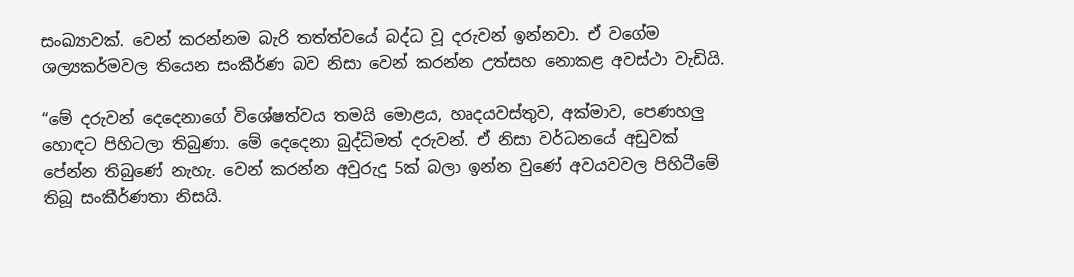සංඛ්‍යාවක්. වෙන් කරන්නම බැරි තත්ත්වයේ බද්ධ වූ දරුවන් ඉන්නවා. ඒ වගේම ශල්‍යකර්මවල තියෙන සංකීර්ණ බව නිසා වෙන් කරන්න උත්සහ නොකළ අවස්ථා වැඩියි.

“මේ දරුවන් දෙදෙනාගේ විශේෂත්වය තමයි මොළය, හෘදයවස්තුව, අක්මාව, පෙණහලු හොඳට පිහිටලා තිබුණා. මේ දෙදෙනා බුද්ධිමත් දරුවන්. ඒ නිසා වර්ධනයේ අඩුවක් පේන්න තිබුණේ නැහැ. වෙන් කරන්න අවුරුදු 5ක් බලා ඉන්න වුණේ අවයවවල පිහිටීමේ තිබූ සංකීර්ණතා නිසයි.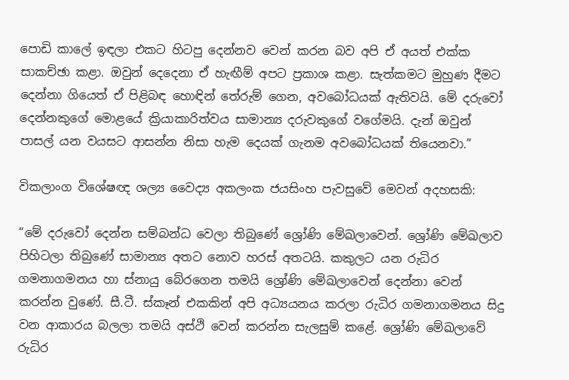පොඩි කාලේ ඉඳලා එකට හිටපු දෙන්නව වෙන් කරන බව අපි ඒ අයත් එක්ක සාකච්ඡා කළා. ඔවුන් දෙදෙනා ඒ හැඟීම් අපට ප්‍රකාශ කළා. සැත්කමට මුහුණ දීමට දෙන්නා ගියෙත් ඒ පිළිබඳ හොඳින් තේරුම් ගෙන, අවබෝධයක් ඇතිවයි. මේ දරුවෝ දෙන්නකුගේ මොළයේ ක්‍රියාකාරිත්වය සාමාන්‍ය දරුවකුගේ වගේමයි. දැන් ඔවුන් පාසල් යන වයසට ආසන්න නිසා හැම දෙයක් ගැනම අවබෝධයක් තියෙනවා.”

විකලාංග විශේෂඥ ශල්‍ය වෛද්‍ය අකලංක ජයසිංහ පැවසුවේ මෙවන් අදහසකි:

“මේ දරුවෝ දෙන්න සම්බන්ධ වෙලා තිබුණේ ශ්‍රෝණි මේඛලාවෙන්. ශ්‍රෝණි මේඛලාව පිහිටලා තිබුණේ සාමාන්‍ය අතට නොව හරස් අතටයි. කකුලට යන රුධිර ගමනාගමනය හා ස්නායු බේරගෙන තමයි ශ්‍රෝණි මේඛලාවෙන් දෙන්නා වෙන් කරන්න වුණේ. සී.ටී. ස්කෑන් එකකින් අපි අධ්‍යයනය කරලා රුධිර ගමනාගමනය සිදු වන ආකාරය බලලා තමයි අස්ථි වෙන් කරන්න සැලසුම් කළේ. ශ්‍රෝණි මේඛලාවේ රුධිර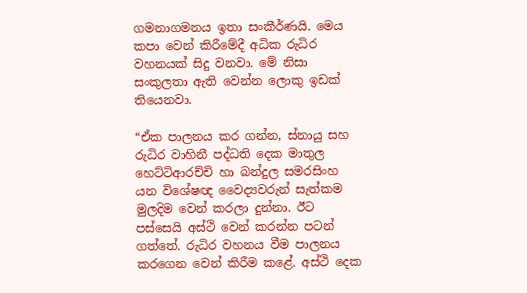ගමනාගමනය ඉතා සංකීර්ණයි. මෙය කපා වෙන් කිරීමේදී අධික රුධිර වහනයක් සිදු වනවා. මේ නිසා සංකුලතා ඇති වෙන්න ලොකු ඉඩක් තියෙනවා.

“ඒක පාලනය කර ගන්න, ස්නායු සහ රුධිර වාහිනී පද්ධති දෙක මාතුල හෙට්ටිආරච්චි හා බන්දුල සමරසිංහ යන විශේෂඥ වෛද්‍යවරුන් සැත්කම මුලදිම වෙන් කරලා දුන්නා. ඊට පස්සෙයි අස්ථි වෙන් කරන්න පටන් ගත්තේ. රුධිර වහනය වීම පාලනය කරගෙන වෙන් කිරීම කළේ. අස්ථි දෙක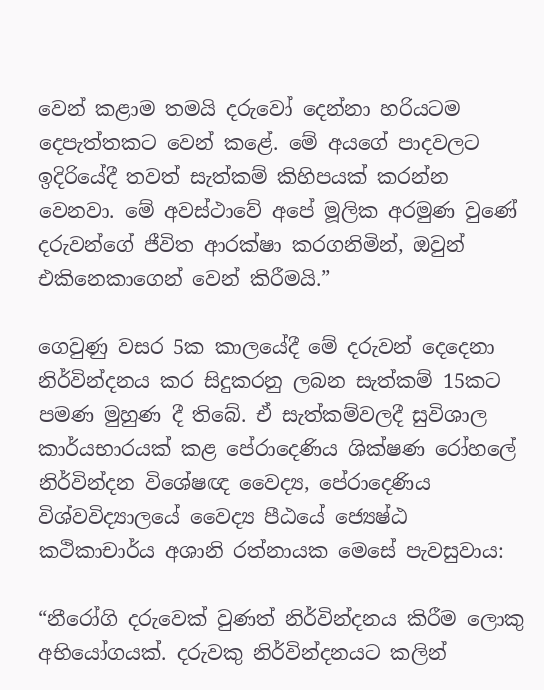වෙන් කළාම තමයි දරුවෝ දෙන්නා හරියටම දෙපැත්තකට වෙන් කළේ. මේ අයගේ පාදවලට ඉදිරියේදී තවත් සැත්කම් කිහිපයක් කරන්න වෙනවා. මේ අවස්ථාවේ අපේ මූලික අරමුණ වුණේ දරුවන්ගේ ජීවිත ආරක්ෂා කරගනිමින්, ඔවුන් එකිනෙකාගෙන් වෙන් කිරීමයි.”

ගෙවුණු වසර 5ක කාලයේදී මේ දරුවන් දෙදෙනා නිර්වින්දනය කර සිදුකරනු ලබන සැත්කම් 15කට පමණ මුහුණ දී තිබේ. ඒ සැත්කම්වලදී සුවිශාල කාර්යභාරයක් කළ පේරාදෙණිය ශික්ෂණ රෝහලේ නිර්වින්දන විශේෂඥ වෛද්‍ය, පේරාදෙණිය විශ්වවිද්‍යාලයේ වෛද්‍ය පීඨයේ ජ්‍යෙෂ්ඨ කථිකාචාර්ය අශානි රත්නායක මෙසේ පැවසුවාය:

“නීරෝගි දරුවෙක් වුණත් නිර්වින්දනය කිරීම ලොකු අභියෝගයක්. දරුවකු නිර්වින්දනයට කලින්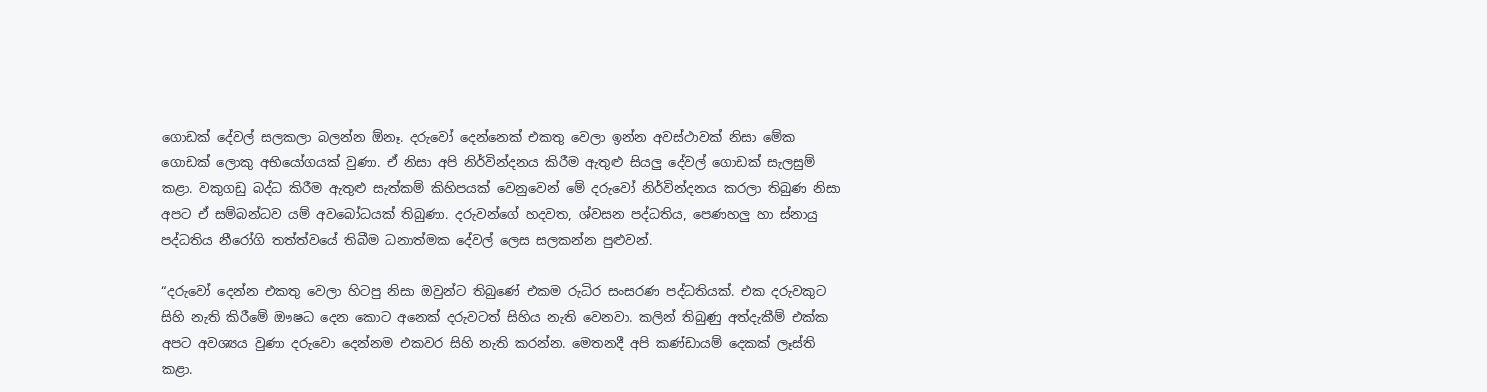ගොඩක් දේවල් සලකලා බලන්න ඕනෑ. දරුවෝ දෙන්නෙක් එකතු වෙලා ඉන්න අවස්ථාවක් නිසා මේක ගොඩක් ලොකු අභියෝගයක් වුණා. ඒ නිසා අපි නිර්වින්දනය කිරීම ඇතුළු සියලු දේවල් ගොඩක් සැලසුම් කළා. වකුගඩු බද්ධ කිරීම ඇතුළු සැත්කම් කිහිපයක් වෙනුවෙන් මේ දරුවෝ නිර්වින්දනය කරලා තිබුණ නිසා අපට ඒ සම්බන්ධව යම් අවබෝධයක් තිබුණා. දරුවන්ගේ හදවත, ශ්වසන පද්ධතිය, පෙණහලු හා ස්නායු පද්ධතිය නීරෝගි තත්ත්වයේ තිබීම ධනාත්මක දේවල් ලෙස සලකන්න පුළුවන්.

“දරුවෝ දෙන්න එකතු වෙලා හිටපු නිසා ඔවුන්ට තිබුණේ එකම රුධිර සංසරණ පද්ධතියක්. එක දරුවකුට සිහි නැති කිරීමේ ඖෂධ දෙන කොට අනෙක් දරුවටත් සිහිය නැති වෙනවා. කලින් තිබුණු අත්දැකීම් එක්ක අපට අවශ්‍යය වුණා දරුවො දෙන්නම එකවර සිහි නැති කරන්න. මෙතනදී අපි කණ්ඩායම් දෙකක් ලෑස්ති කළා.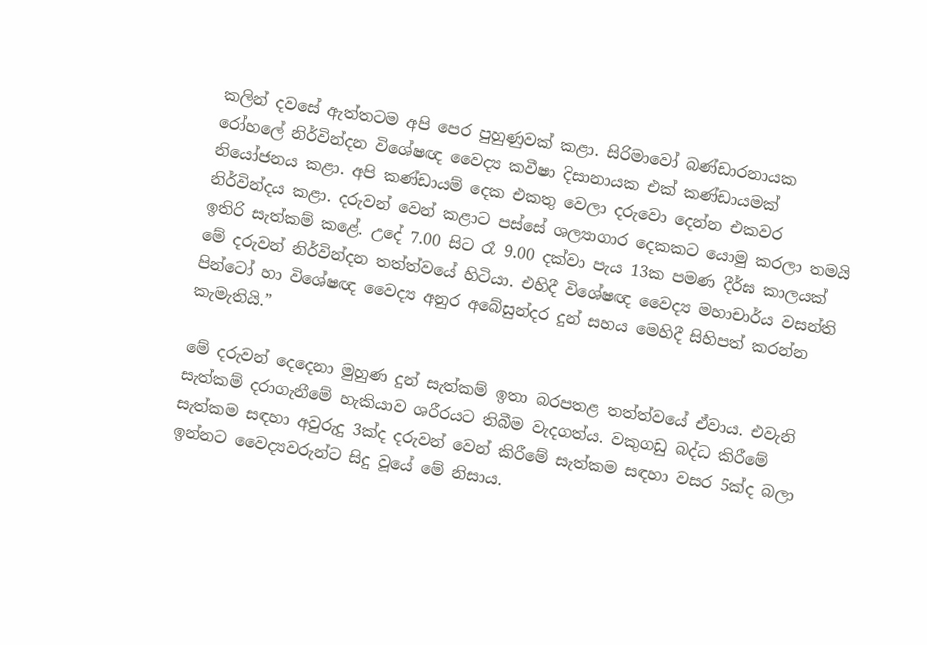කලින් දවසේ ඇත්තටම අපි පෙර පුහුණුවක් කළා. සිරිමාවෝ බණ්ඩාරනායක රෝහලේ නිර්වින්දන විශේෂඥ වෛද්‍ය කවීෂා දිසානායක එක් කණ්ඩායමක් නියෝජනය කළා. අපි කණ්ඩායම් දෙක එකතු වෙලා දරුවො දෙන්න එකවර නිර්වින්දය කළා. දරුවන් වෙන් කළාට පස්සේ ශල්‍යාගාර දෙකකට යොමු කරලා තමයි ඉතිරි සැත්කම් කළේ. උදේ 7.00 සිට රෑ 9.00 දක්වා පැය 13ක පමණ දීර්ඝ කාලයක් මේ දරුවන් නිර්වින්දන තත්ත්වයේ හිටියා. එහිදී විශේෂඥ වෛද්‍ය මහාචාර්ය වසන්ති පින්ටෝ හා විශේෂඥ වෛද්‍ය අනුර අබේසුන්දර දුන් සහය මෙහිදී සිහිපත් කරන්න කැමැතියි.”

මේ දරුවන් දෙදෙනා මුහුණ දුන් සැත්කම් ඉතා බරපතළ තත්ත්වයේ ඒවාය. එවැනි සැත්කම් දරාගැනීමේ හැකියාව ශරීරයට තිබීම වැදගත්ය. වකුගඩු බද්ධ කිරීමේ සැත්කම සඳහා අවුරුදු 3ක්ද දරුවන් වෙන් කිරීමේ සැත්කම සඳහා වසර 5ක්ද බලා ඉන්නට වෛද්‍යවරුන්ට සිදු වූයේ මේ නිසාය.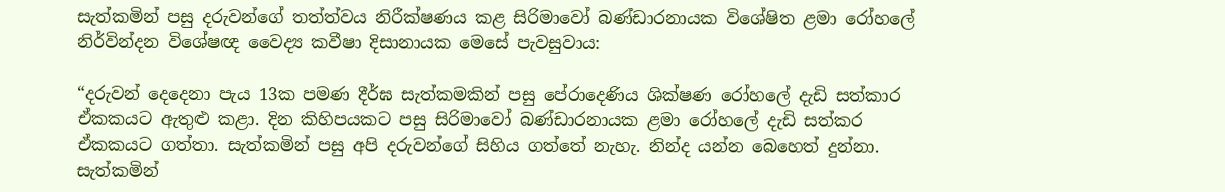සැත්කමින් පසු දරුවන්ගේ තත්ත්වය නිරීක්ෂණය කළ සිරිමාවෝ බණ්ඩාරනායක විශේෂිත ළමා රෝහලේ නිර්වින්දන විශේෂඥ වෛද්‍ය කවීෂා දිසානායක මෙසේ පැවසුවාය:

“දරුවන් දෙදෙනා පැය 13ක පමණ දීර්ඝ සැත්කමකින් පසු පේරාදෙණිය ශික්ෂණ රෝහලේ දැඩි සත්කාර ඒකකයට ඇතුළු කළා. දින කිහිපයකට පසු සිරිමාවෝ බණ්ඩාරනායක ළමා රෝහලේ දැඩි සත්කර ඒකකයට ගත්තා. සැත්කමින් පසු අපි දරුවන්ගේ සිහිය ගත්තේ නැහැ. නින්ද යන්න බෙහෙත් දුන්නා. සැත්කමින්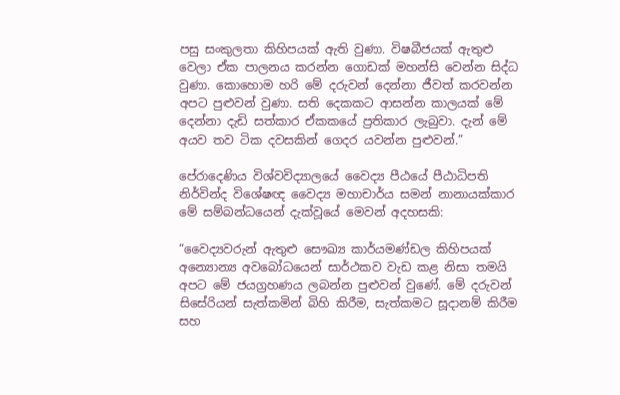පසු සංකුලතා කිහිපයක් ඇති වුණා. විෂබීජයක් ඇතුළු වෙලා ඒක පාලනය කරන්න ගොඩක් මහන්සි වෙන්න සිද්ධ වුණා. කොහොම හරි මේ දරුවන් දෙන්නා ජීවත් කරවන්න අපට පුළුවන් වුණා. සති දෙකකට ආසන්න කාලයක් මේ දෙන්නා දැඩි සත්කාර ඒකකයේ ප්‍රතිකාර ලැබුවා. දැන් මේ අයව තව ටික දවසකින් ගෙදර යවන්න පුළුවන්.”

පේරාදෙණිය විශ්වවිද්‍යාලයේ වෛද්‍ය පීඨයේ පීඨාධිපති නිර්වින්ද විශේෂඥ වෛද්‍ය මහාචාර්ය සමන් නානායක්කාර මේ සම්බන්ධයෙන් දැක්වූයේ මෙවන් අදහසකි:

“වෛද්‍යවරුන් ඇතුළු සෞඛ්‍ය කාර්යමණ්ඩල කිහිපයක් අන්‍යොන්‍ය අවබෝධයෙන් සාර්ථකව වැඩ කළ නිසා තමයි අපට මේ ජයග්‍රහණය ලබන්න පුළුවන් වුණේ. මේ දරුවන් සිසේරියන් සැත්කමින් බිහි කිරීම, සැත්කමට සූදානම් කිරීම සහ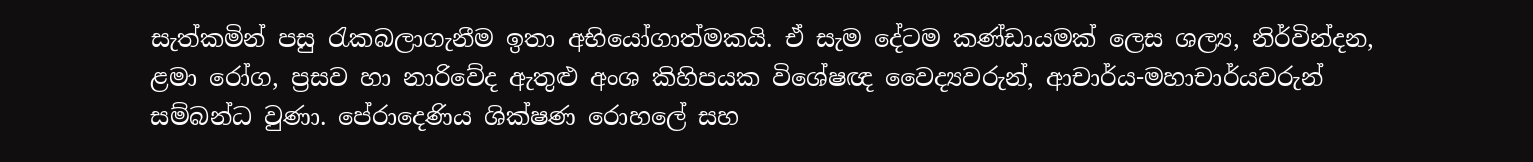සැත්කමින් පසු රැකබලාගැනීම ඉතා අභියෝගාත්මකයි. ඒ සැම දේටම කණ්ඩායමක් ලෙස ශල්‍ය, නිර්වින්දන, ළමා රෝග, ප්‍රසව හා නාරිවේද ඇතුළු අංශ කිහිපයක විශේෂඥ වෛද්‍යවරුන්, ආචාර්ය-මහාචාර්යවරුන් සම්බන්ධ වුණා. පේරාදෙණිය ශික්ෂණ රොහලේ සහ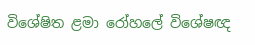විශේෂිත ළමා රෝහලේ විශේෂඥ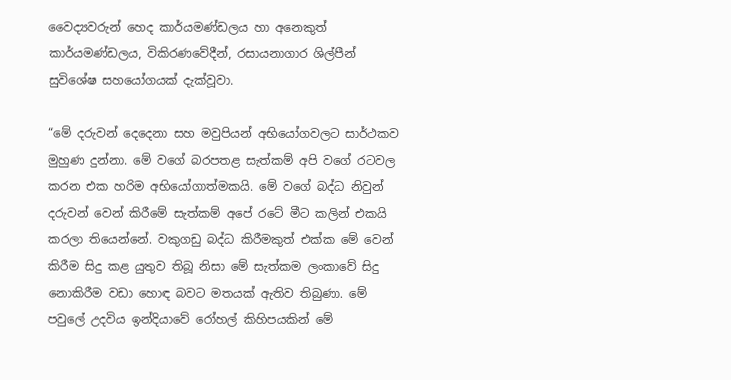වෛද්‍යවරුන් හෙද කාර්යමණ්ඩලය හා අනෙකුත් කාර්යමණ්ඩලය, විකිරණවේදීන්, රසායනාගාර ශිල්පීන් සුවිශේෂ සහයෝගයක් දැක්වූවා.

“මේ දරුවන් දෙදෙනා සහ මවුපියන් අභියෝගවලට සාර්ථකව මුහුණ දුන්නා. මේ වගේ බරපතළ සැත්කම් අපි වගේ රටවල කරන එක හරිම අභියෝගාත්මකයි. මේ වගේ බද්ධ නිවුන් දරුවන් වෙන් කිරීමේ සැත්කම් අපේ රටේ මීට කලින් එකයි කරලා තියෙන්නේ. වකුගඩු බද්ධ කිරීමකුත් එක්ක මේ වෙන් කිරීම සිදු කළ යුතුව තිබූ නිසා මේ සැත්කම ලංකාවේ සිදු නොකිරීම වඩා හොඳ බවට මතයක් ඇතිව තිබුණා. මේ පවුලේ උදවිය ඉන්දියාවේ රෝහල් කිහිපයකින් මේ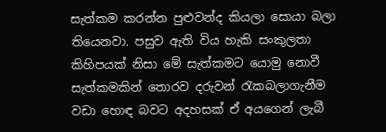සැත්කම කරන්න පුළුවන්ද කියලා සොයා බලා තියෙනවා. පසුව ඇති විය හැකි සංකුලතා කිහිපයක් නිසා මේ සැත්කමට යොමු නොවී සැත්කමකින් තොරව දරුවන් රැකබලාගැනීම වඩා හොඳ බවට අදහසක් ඒ අයගෙන් ලැබී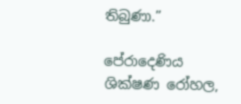තිබුණා.”

පේරාදෙණිය ශික්ෂණ රෝහල,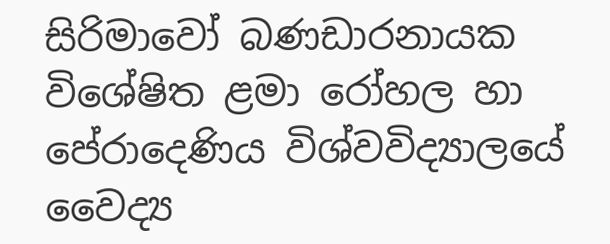සිරිමාවෝ බණඩාරනායක විශේෂිත ළමා රෝහල හා පේරාදෙණිය විශ්වවිද්‍යාලයේ වෛද්‍ය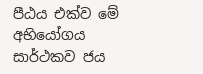පීඨය එක්ව මේ අභියෝගය සාර්ථකව ජය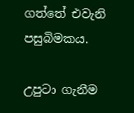ගත්තේ එවැනි පසුබිමකය.

උපුටා ගැනීම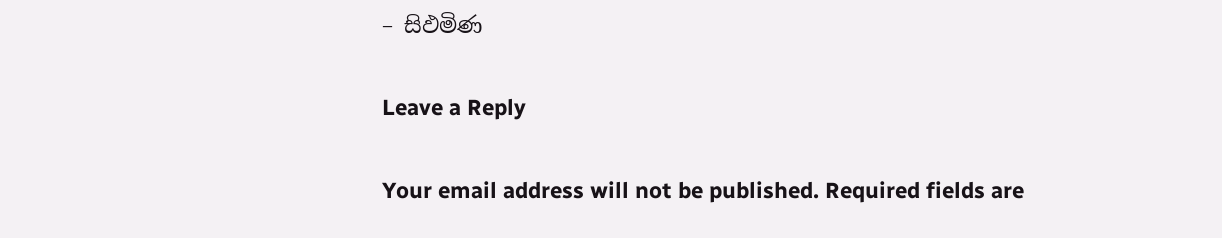– සිඵමිණ

Leave a Reply

Your email address will not be published. Required fields are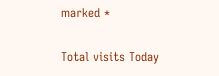marked *

Total visits Today